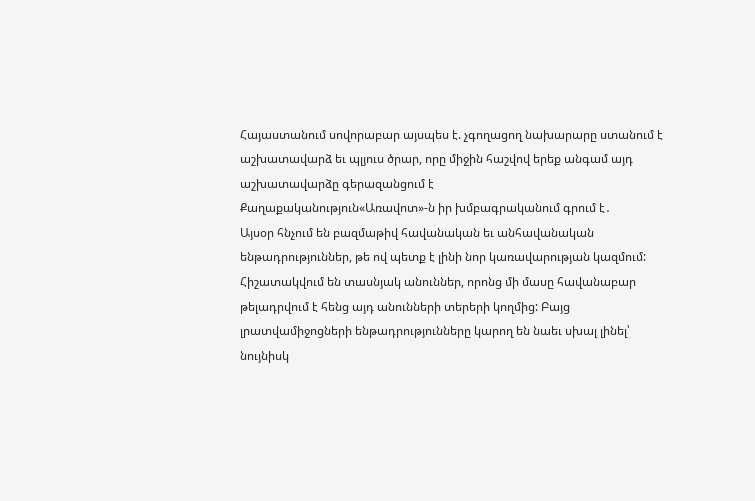Հայաստանում սովորաբար այսպես է. չգողացող նախարարը ստանում է աշխատավարձ եւ պլյուս ծրար, որը միջին հաշվով երեք անգամ այդ աշխատավարձը գերազանցում է
Քաղաքականություն«Առավոտ»-ն իր խմբագրականում գրում է․
Այսօր հնչում են բազմաթիվ հավանական եւ անհավանական ենթադրություններ, թե ով պետք է լինի նոր կառավարության կազմում: Հիշատակվում են տասնյակ անուններ, որոնց մի մասը հավանաբար թելադրվում է հենց այդ անունների տերերի կողմից: Բայց լրատվամիջոցների ենթադրությունները կարող են նաեւ սխալ լինել՝ նույնիսկ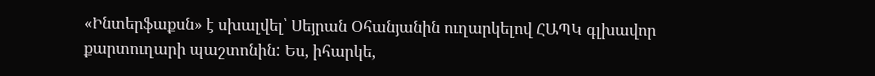«Ինտերֆաքսն» է սխալվել՝ Սեյրան Օհանյանին ուղարկելով ՀԱՊԿ գլխավոր քարտուղարի պաշտոնին: Ես, իհարկե,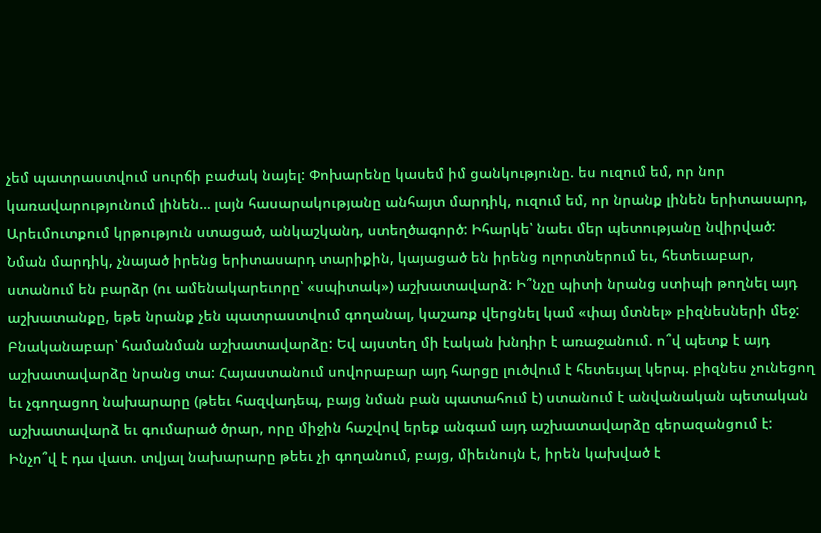չեմ պատրաստվում սուրճի բաժակ նայել: Փոխարենը կասեմ իմ ցանկությունը. ես ուզում եմ, որ նոր կառավարությունում լինեն… լայն հասարակությանը անհայտ մարդիկ, ուզում եմ, որ նրանք լինեն երիտասարդ, Արեւմուտքում կրթություն ստացած, անկաշկանդ, ստեղծագործ: Իհարկե՝ նաեւ մեր պետությանը նվիրված: Նման մարդիկ, չնայած իրենց երիտասարդ տարիքին, կայացած են իրենց ոլորտներում եւ, հետեւաբար, ստանում են բարձր (ու ամենակարեւորը՝ «սպիտակ») աշխատավարձ: Ի՞նչը պիտի նրանց ստիպի թողնել այդ աշխատանքը, եթե նրանք չեն պատրաստվում գողանալ, կաշառք վերցնել կամ «փայ մտնել» բիզնեսների մեջ: Բնականաբար՝ համանման աշխատավարձը: Եվ այստեղ մի էական խնդիր է առաջանում. ո՞վ պետք է այդ աշխատավարձը նրանց տա: Հայաստանում սովորաբար այդ հարցը լուծվում է հետեւյալ կերպ. բիզնես չունեցող եւ չգողացող նախարարը (թեեւ հազվադեպ, բայց նման բան պատահում է) ստանում է անվանական պետական աշխատավարձ եւ գումարած ծրար, որը միջին հաշվով երեք անգամ այդ աշխատավարձը գերազանցում է: Ինչո՞վ է դա վատ. տվյալ նախարարը թեեւ չի գողանում, բայց, միեւնույն է, իրեն կախված է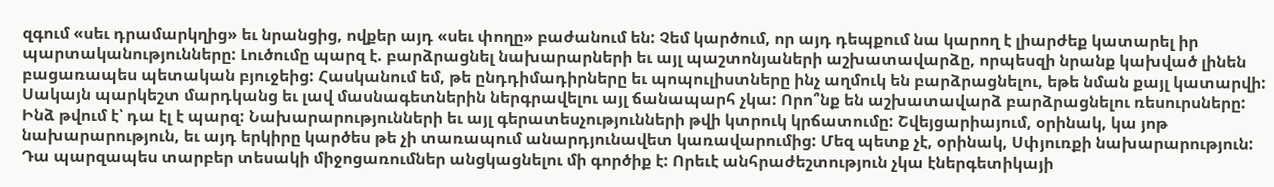զգում «սեւ դրամարկղից» եւ նրանցից, ովքեր այդ «սեւ փողը» բաժանում են: Չեմ կարծում, որ այդ դեպքում նա կարող է լիարժեք կատարել իր պարտականությունները: Լուծումը պարզ է. բարձրացնել նախարարների եւ այլ պաշտոնյաների աշխատավարձը, որպեսզի նրանք կախված լինեն բացառապես պետական բյուջեից: Հասկանում եմ, թե ընդդիմադիրները եւ պոպուլիստները ինչ աղմուկ են բարձրացնելու, եթե նման քայլ կատարվի: Սակայն պարկեշտ մարդկանց եւ լավ մասնագետներին ներգրավելու այլ ճանապարհ չկա: Որո՞նք են աշխատավարձ բարձրացնելու ռեսուրսները: Ինձ թվում է՝ դա էլ է պարզ: Նախարարությունների եւ այլ գերատեսչությունների թվի կտրուկ կրճատումը: Շվեյցարիայում, օրինակ, կա յոթ նախարարություն, եւ այդ երկիրը կարծես թե չի տառապում անարդյունավետ կառավարումից: Մեզ պետք չէ, օրինակ, Սփյուռքի նախարարություն: Դա պարզապես տարբեր տեսակի միջոցառումներ անցկացնելու մի գործիք է: Որեւէ անհրաժեշտություն չկա էներգետիկայի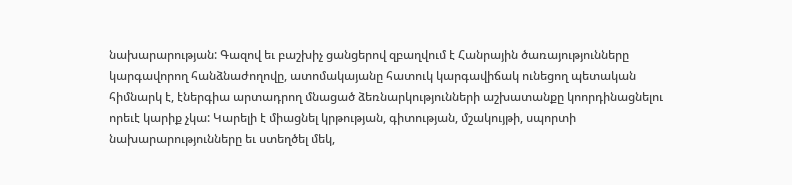նախարարության: Գազով եւ բաշխիչ ցանցերով զբաղվում է Հանրային ծառայությունները կարգավորող հանձնաժողովը, ատոմակայանը հատուկ կարգավիճակ ունեցող պետական հիմնարկ է, էներգիա արտադրող մնացած ձեռնարկությունների աշխատանքը կոորդինացնելու որեւէ կարիք չկա: Կարելի է միացնել կրթության, գիտության, մշակույթի, սպորտի նախարարությունները եւ ստեղծել մեկ,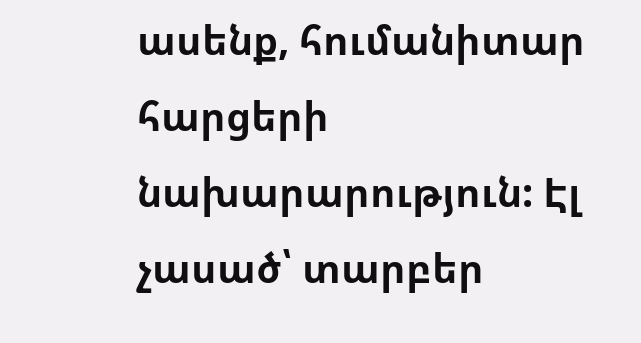ասենք, հումանիտար հարցերի նախարարություն: Էլ չասած՝ տարբեր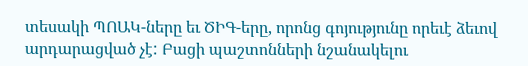տեսակի ՊՈԱԿ-ները եւ ԾԻԳ-երը, որոնց գոյությունը որեւէ ձեւով արդարացված չէ: Բացի պաշտոնների նշանակելու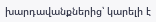խարդավանքներից՝ կարելի է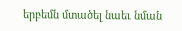երբեմն մտածել նաեւ նման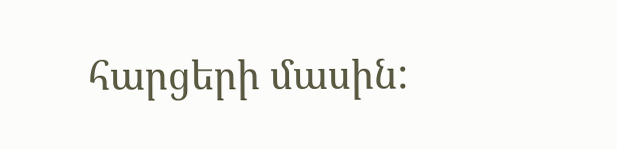հարցերի մասին: